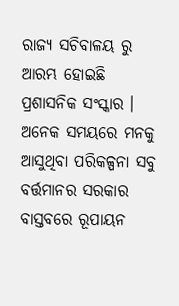ରାଜ୍ୟ ସଚିବାଳୟ ରୁ ଆରମ୍ଭ ହୋଇଛି ପ୍ରଶାସନିକ ସଂସ୍କାର । ଅନେକ ସମୟରେ ମନକୁ ଆସୁଥିବା ପରିକଳ୍ପନା ସବୁ ବର୍ତ୍ତମାନର ସରକାର ବାସ୍ତବରେ ରୂପାୟନ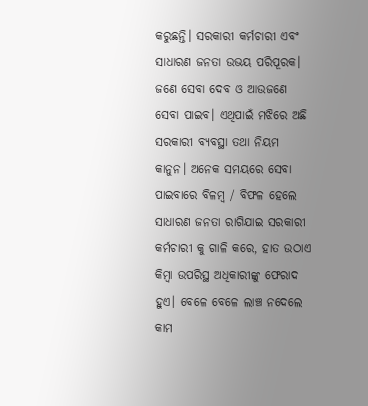କରୁଛନ୍ତି। ସରକାରୀ କର୍ମଚାରୀ ଏବଂ ସାଧାରଣ ଜନତା ଉଭୟ ପରିପୂରକ। ଜଣେ ସେବା ଦେବ ଓ ଆଉଜଣେ ସେବା ପାଇବ। ଏଥିପାଇଁ ମଝିରେ ଅଛି ସରକାରୀ ବ୍ୟବସ୍ଥା ତଥା ନିୟମ କାନୁନ। ଅନେକ ସମୟରେ ସେବା ପାଇବାରେ ବିଳମ୍ବ / ବିଫଳ ହେଲେ ସାଧାରଣ ଜନତା ରାଗିଯାଇ ସରକାରୀ କର୍ମଚାରୀ କୁ ଗାଳି କରେ, ହାତ ଉଠାଏ କିମ୍ବା ଉପରିସ୍ଥ ଅଧିକାରୀଙ୍କୁ ଫେରାଦ ହୁଏ। ବେଳେ ବେଳେ ଲାଞ୍ଚ ନଦେଲେ କାମ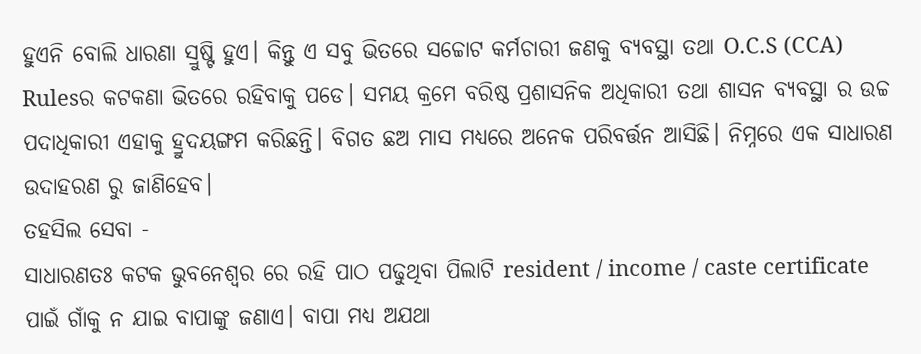ହୁଏନି ବୋଲି ଧାରଣା ସ୍ରୁଷ୍ଟି ହୁଏ। କିନ୍ତୁ ଏ ସବୁ ଭିତରେ ସଚ୍ଚୋଟ କର୍ମଚାରୀ ଜଣକୁ ବ୍ୟବସ୍ଥା ତଥା O.C.S (CCA) Rulesର କଟକଣା ଭିତରେ ରହିବାକୁ ପଡେ। ସମୟ କ୍ରମେ ବରିଷ୍ଠ ପ୍ରଶାସନିକ ଅଧିକାରୀ ତଥା ଶାସନ ବ୍ୟବସ୍ଥା ର ଉଚ୍ଚ ପଦାଧିକାରୀ ଏହାକୁ ହ୍ରୁଦୟଙ୍ଗମ କରିଛନ୍ତି। ବିଗତ ଛଅ ମାସ ମଧ୍ୟରେ ଅନେକ ପରିବର୍ତ୍ତନ ଆସିଛି। ନିମ୍ନରେ ଏକ ସାଧାରଣ ଉଦାହରଣ ରୁ ଜାଣିହେବ।
ତହସିଲ ସେବା -
ସାଧାରଣତଃ କଟକ ଭୁବନେଶ୍ୱର ରେ ରହି ପାଠ ପଢୁଥିବା ପିଲାଟି resident / income / caste certificate ପାଇଁ ଗାଁକୁ ନ ଯାଇ ବାପାଙ୍କୁ ଜଣାଏ। ବାପା ମଧ୍ୟ ଅଯଥା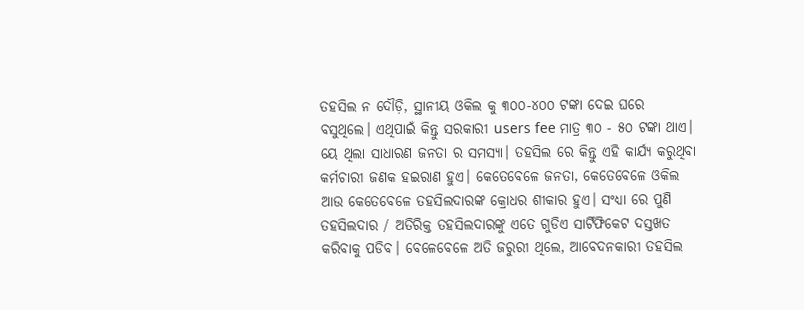ତହସିଲ ନ ଦୌଡ଼ି, ସ୍ଥାନୀୟ ଓକିଲ କୁ ୩୦୦-୪୦୦ ଟଙ୍କା ଦେଇ ଘରେ ବସୁଥିଲେ। ଏଥିପାଇଁ କିନ୍ତୁ ସରକାରୀ users fee ମାତ୍ର ୩୦ - ୫୦ ଟଙ୍କା ଥାଏ। ୟେ ଥିଲା ସାଧାରଣ ଜନତା ର ସମସ୍ୟା। ତହସିଲ ରେ କିନ୍ତୁ ଏହି କାର୍ଯ୍ୟ କରୁଥିବା କର୍ମଚାରୀ ଜଣକ ହଇରାଣ ହୁଏ। କେତେବେଳେ ଜନତା, କେତେବେଳେ ଓକିଲ ଆଉ କେତେବେଳେ ତହସିଲଦାରଙ୍କ କ୍ରୋଧର ଶୀକାର ହୁଏ। ସଂଧ୍ଯା ରେ ପୁଣି ତହସିଲଦାର / ଅତିରିକ୍ତ ତହସିଲଦାରଙ୍କୁ ଏତେ ଗୁଡିଏ ସାର୍ଟିଫିକେଟ ଦସ୍ତଖତ କରିବାକୁ ପଡିବ। ବେଳେବେଳେ ଅତି ଜରୁରୀ ଥିଲେ, ଆବେଦନକାରୀ ତହସିଲ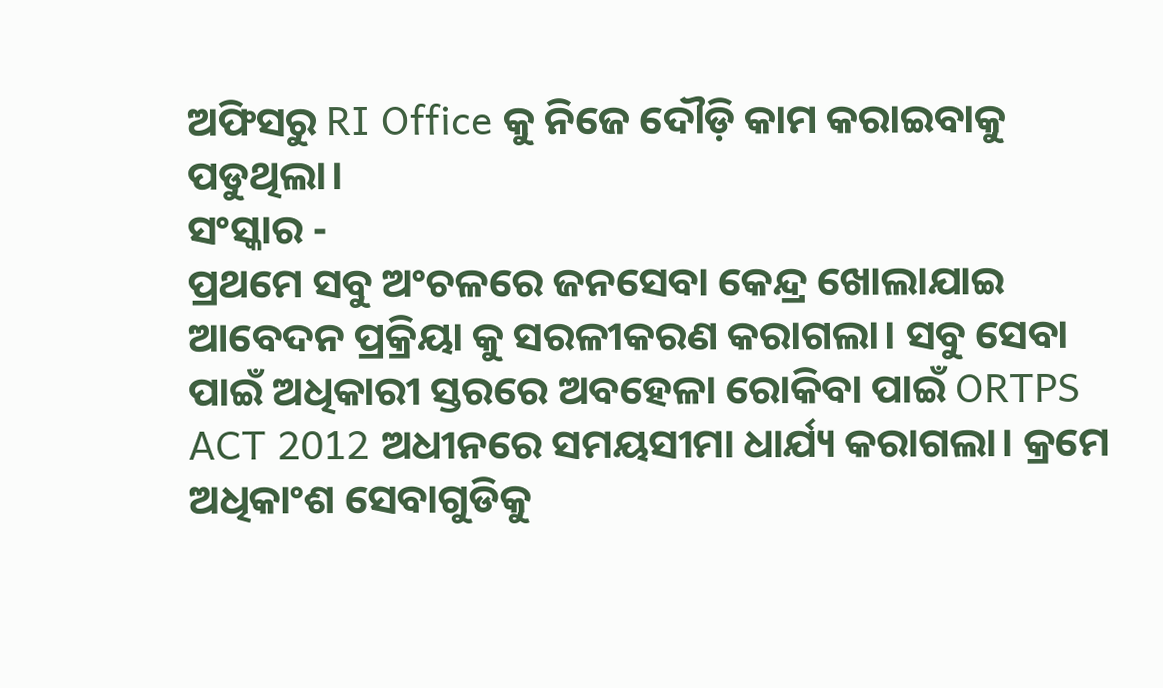ଅଫିସରୁ RI Office କୁ ନିଜେ ଦୌଡ଼ି କାମ କରାଇବାକୁ ପଡୁଥିଲା।
ସଂସ୍କାର -
ପ୍ରଥମେ ସବୁ ଅଂଚଳରେ ଜନସେବା କେନ୍ଦ୍ର ଖୋଲାଯାଇ ଆବେଦନ ପ୍ରକ୍ରିୟା କୁ ସରଳୀକରଣ କରାଗଲା। ସବୁ ସେବା ପାଇଁ ଅଧିକାରୀ ସ୍ତରରେ ଅବହେଳା ରୋକିବା ପାଇଁ ORTPS ACT 2012 ଅଧୀନରେ ସମୟସୀମା ଧାର୍ଯ୍ୟ କରାଗଲା। କ୍ରମେ ଅଧିକାଂଶ ସେବାଗୁଡିକୁ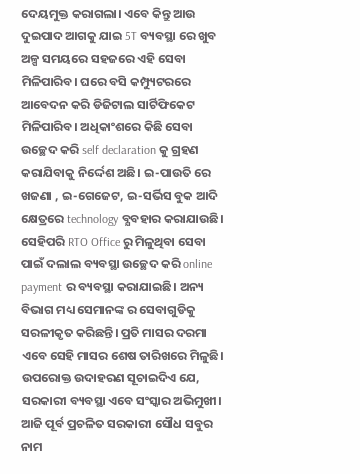ଦେୟମୁକ୍ତ କରାଗଲା। ଏବେ କିନ୍ତୁ ଆଉ ଦୁଇପାଦ ଆଗକୁ ଯାଇ 5T ବ୍ୟବସ୍ଥା ରେ ଖୁବ ଅଳ୍ପ ସମୟରେ ସହଜରେ ଏହି ସେବା ମିଳିପାରିବ। ଘରେ ବସି କମ୍ପ୍ୟୁଟରରେ ଆବେଦନ କରି ଡିଜିଟାଲ ସାର୍ଟିଫିକେଟ ମିଳିପାରିବ। ଅଧିକାଂଶରେ କିଛି ସେବା ଉଚ୍ଛେଦ କରି self declaration କୁ ଗ୍ରହଣ କରାଯିବାକୁ ନିର୍ଦ୍ଦେଶ ଅଛି। ଇ-ପାଉତି ରେ ଖଜଣା , ଇ-ଗେଜେଟ, ଇ-ସର୍ଭିସ ବୁକ ଆଦି କ୍ଷେତ୍ରରେ technology ବ୍ଯବହାର କରାଯାଉଛି।
ସେହିପରି RTO Office ରୁ ମିଳୁଥିବା ସେବା ପାଇଁ ଦଲାଲ ବ୍ୟବସ୍ଥା ଉଚ୍ଛେଦ କରି online payment ର ବ୍ୟବସ୍ଥା କରାଯାଇଛି। ଅନ୍ୟ ବିଭାଗ ମଧ୍ୟ ସେମାନଙ୍କ ର ସେବାଗୁଡିକୁ ସରଳୀକୃତ କରିଛନ୍ତି। ପ୍ରତି ମାସର ଦରମା ଏବେ ସେହି ମାସର ଶେଷ ତାରିଖରେ ମିଳୁଛି।
ଉପରୋକ୍ତ ଉଦାହରଣ ସୂଚାଇଦିଏ ଯେ, ସରକାରୀ ବ୍ୟବସ୍ଥା ଏବେ ସଂସ୍କାର ଅଭିମୁଖୀ।
ଆଜି ପୂର୍ବ ପ୍ରଚଳିତ ସରକାରୀ ସୌଧ ସବୁର ନାମ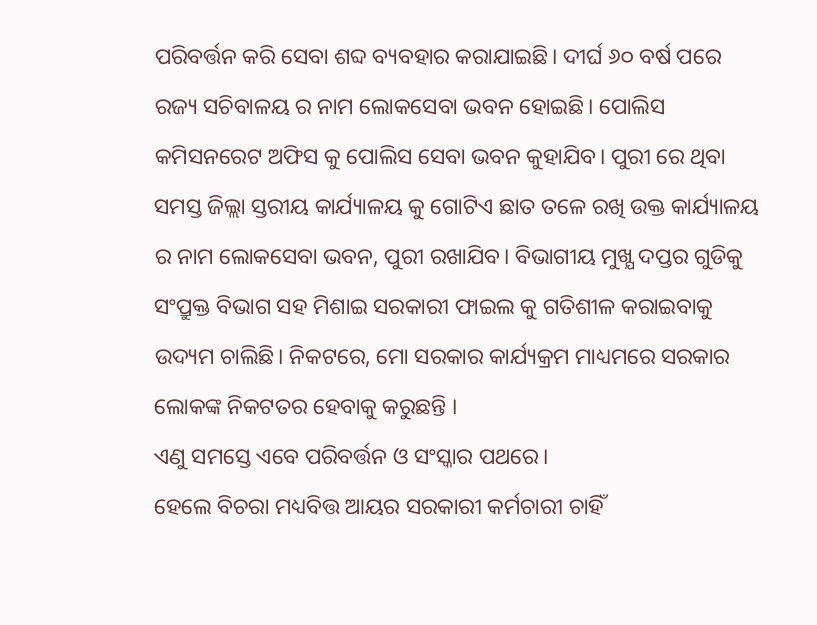ପରିବର୍ତ୍ତନ କରି ସେବା ଶବ୍ଦ ବ୍ୟବହାର କରାଯାଇଛି। ଦୀର୍ଘ ୬୦ ବର୍ଷ ପରେ ରଜ୍ୟ ସଚିବାଳୟ ର ନାମ ଲୋକସେବା ଭବନ ହୋଇଛି। ପୋଲିସ କମିସନରେଟ ଅଫିସ କୁ ପୋଲିସ ସେବା ଭବନ କୁହାଯିବ। ପୁରୀ ରେ ଥିବା ସମସ୍ତ ଜିଲ୍ଲା ସ୍ତରୀୟ କାର୍ଯ୍ୟାଳୟ କୁ ଗୋଟିଏ ଛାତ ତଳେ ରଖି ଉକ୍ତ କାର୍ଯ୍ୟାଳୟ ର ନାମ ଲୋକସେବା ଭବନ, ପୁରୀ ରଖାଯିବ। ବିଭାଗୀୟ ମୁଖ୍ଯ ଦପ୍ତର ଗୁଡିକୁ ସଂପ୍ରୁକ୍ତ ବିଭାଗ ସହ ମିଶାଇ ସରକାରୀ ଫାଇଲ କୁ ଗତିଶୀଳ କରାଇବାକୁ ଉଦ୍ୟମ ଚାଲିଛି। ନିକଟରେ, ମୋ ସରକାର କାର୍ଯ୍ୟକ୍ରମ ମାଧ୍ୟମରେ ସରକାର ଲୋକଙ୍କ ନିକଟତର ହେବାକୁ କରୁଛନ୍ତି ।
ଏଣୁ ସମସ୍ତେ ଏବେ ପରିବର୍ତ୍ତନ ଓ ସଂସ୍କାର ପଥରେ।
ହେଲେ ବିଚରା ମଧ୍ୟବିତ୍ତ ଆୟର ସରକାରୀ କର୍ମଚାରୀ ଚାହିଁ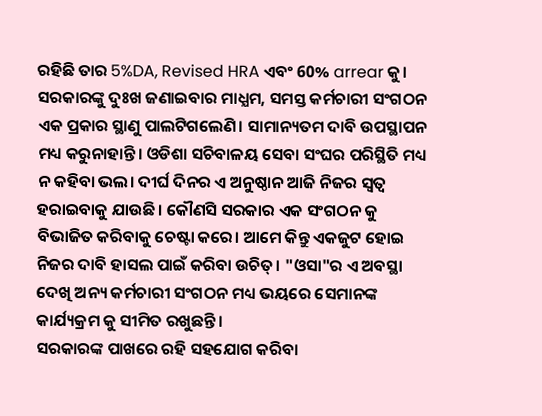ରହିଛି ତାର 5%DA, Revised HRA ଏବଂ 60% arrear କୁ। ସରକାରଙ୍କୁ ଦୁଃଖ ଜଣାଇବାର ମାଧ୍ଯମ, ସମସ୍ତ କର୍ମଚାରୀ ସଂଗଠନ ଏକ ପ୍ରକାର ସ୍ଥାଣୁ ପାଲଟିଗଲେଣି। ସାମାନ୍ୟତମ ଦାବି ଉପସ୍ଥାପନ ମଧ୍ୟ କରୁନାହାନ୍ତି। ଓଡିଶା ସଚିବାଳୟ ସେବା ସଂଘର ପରିସ୍ଥିତି ମଧ୍ୟ ନ କହିବା ଭଲ। ଦୀର୍ଘ ଦିନର ଏ ଅନୁଷ୍ଠାନ ଆଜି ନିଜର ସ୍ଵତ୍ଵ ହରାଇବାକୁ ଯାଉଛି । କୌଣସି ସରକାର ଏକ ସଂଗଠନ କୁ ବିଭାଜିତ କରିବାକୁ ଚେଷ୍ଟା କରେ। ଆମେ କିନ୍ତୁ ଏକଜୁଟ ହୋଇ ନିଜର ଦାବି ହାସଲ ପାଇଁ କରିବା ଉଚିତ୍। "ଓସା"ର ଏ ଅବସ୍ଥା ଦେଖି ଅନ୍ୟ କର୍ମଚାରୀ ସଂଗଠନ ମଧ୍ୟ ଭୟରେ ସେମାନଙ୍କ କାର୍ଯ୍ୟକ୍ରମ କୁ ସୀମିତ ରଖୁଛନ୍ତି।
ସରକାରଙ୍କ ପାଖରେ ରହି ସହଯୋଗ କରିବା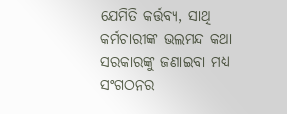ଯେମିତି କର୍ତ୍ତବ୍ଯ, ସାଥି କର୍ମଚାରୀଙ୍କ ଭଲମନ୍ଦ କଥା ସରକାରଙ୍କୁ ଜଣାଇବା ମଧ୍ୟ ସଂଗଠନର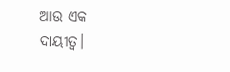ଆଉ ଏକ ଦାୟୀତ୍ୱ।